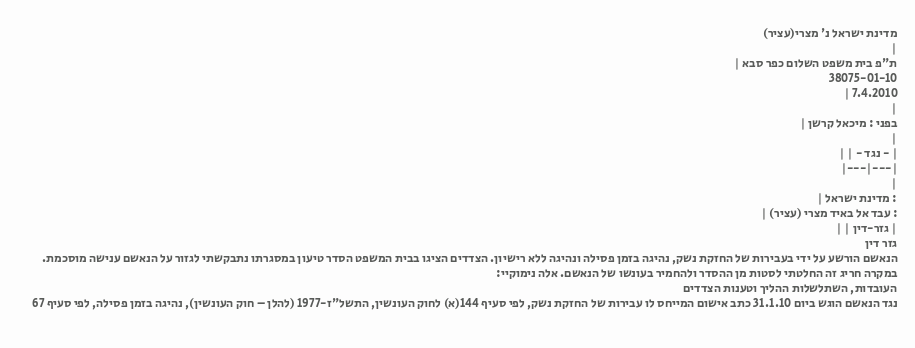מדינת ישראל נ' מצרי(עציר)
|
ת"פ בית משפט השלום כפר סבא |
38075-01-10
7.4.2010 |
|
בפני : מיכאל קרשן |
|
| - נגד - | |
|---|---|
|
: מדינת ישראל |
: עבד אל באיד מצרי (עציר) |
| גזר-דין | |
גזר דין
הנאשם הורשע על ידי בעבירות של החזקת נשק, נהיגה בזמן פסילה ונהיגה ללא רישיון. הצדדים הציגו בבית המשפט הסדר טיעון במסגרתו נתבקשתי לגזור על הנאשם ענישה מוסכמת. במקרה חריג זה החלטתי לסטות מן ההסדר ולהחמיר בעונשו של הנאשם. אלה נימוקיי:
העובדות, השתלשלות ההליך וטענות הצדדים
נגד הנאשם הוגש ביום 31.1.10 כתב אישום המייחס לו עבירות של החזקת נשק, לפי סעיף 144(א) לחוק העונשין, התשל"ז-1977 (להלן – חוק העונשין), נהיגה בזמן פסילה, לפי סעיף 67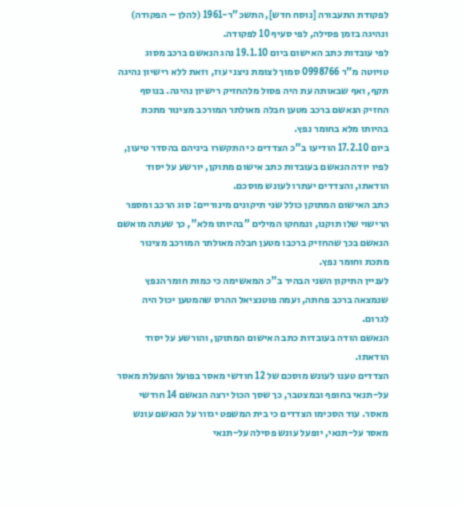לפקודת התעבורה [נוסח חדש], התשכ"ר-1961 (להלן – הפקודה) ונהיגה בזמן פסילה, לפי סעיף 10 לפקודה.
לפי עובדות כתב האישום ביום 19.1.10 נהג הנאשם ברכב מסוג טויוטה מ"ר 0998766 סמוך לצומת ניצני עוז, וזאת ללא רישיון נהיגה תקף, ואף שבאותה עת היה פסול מלהחזיק רישיון נהיגה. בנוסף החזיק הנאשם ברכב מטען חבלה מאולתר המורכב מצינור מתכת בהיותו מלא בחומר נפץ.
ביום 17.2.10 הודיעו ב"כ הצדדים כי התקשרו ביניהם בהסדר טיעון, לפיו יודה הנאשם בעובדות כתב אישום מתוקן, יורשע על יסוד הודאתו, והצדדים יעתרו לעונש מוסכם.
כתב האישום המתוקן כולל שני תיקונים מינוריים: סוג הרכב ומספר הרישוי שלו תוקנו, ונמחקו המילים "בהיותו מלא", כך שעתה מואשם הנאשם בכך שהחזיק ברכבו מטען חבלה מאולתר המורכב מצינור מתכת וחומר נפץ.
לעניין התיקון השני הבהיר ב"כ המאשימה כי כמות חומר הנפץ שנמצאה ברכב פחתה, ועמה פוטנציאל ההרס שהמטען יכול היה לגרום.
הנאשם הודה בעובדות כתב האישום המתוקן, והורשע על יסוד הודאתו.
הצדדים טענו לעונש מוסכם של 12 חודשי מאסר בפועל והפעלת מאסר על-תנאי בחופף ובמצטבר, כך שסך הכול ירצה הנאשם 14 חודשי מאסר. עוד הסכימו הצדדים כי בית המשפט יגזור על הנאשם עונש מאסר על-תנאי, יופעל עונש פסילה על-תנאי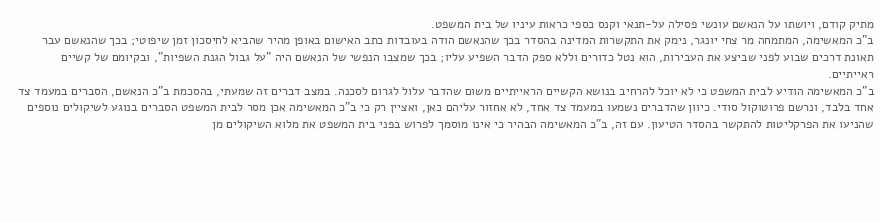מתיק קודם, ויושתו על הנאשם עונשי פסילה על-תנאי וקנס כספי כראות עיניו של בית המשפט.
ב"כ המאשימה, המתמחה מר צחי יונגר, נימק את התקשרות המדינה בהסדר בכך שהנאשם הודה בעובדות כתב האישום באופן מהיר שהביא לחיסכון זמן שיפוטי; בכך שהנאשם עבר תאונת דרכים שבוע לפני שביצע את העבירות, הוא נטל כדורים וללא ספק הדבר השפיע עליו; בכך שמצבו הנפשי של הנאשם היה "על גבול הגנת השפיות", ובקיומם של קשיים ראייתיים.
ב"כ המאשימה הודיע לבית המשפט כי לא יוכל להרחיב בנושא הקשיים הראייתיים משום שהדבר עלול לגרום לסכנה. במצב דברים זה שמעתי, בהסכמת ב"כ הנאשם, הסברים במעמד צד אחד בלבד, ונרשם פרוטוקול סודי. כיוון שהדברים נשמעו במעמד צד אחד, לא אחזור עליהם כאן, ואציין רק כי ב"כ המאשימה אכן מסר לבית המשפט הסברים בנוגע לשיקולים נוספים שהניעו את הפרקליטות להתקשר בהסדר הטיעון. עם זה, ב"כ המאשימה הבהיר כי אינו מוסמך לפרוש בפני בית המשפט את מלוא השיקולים מן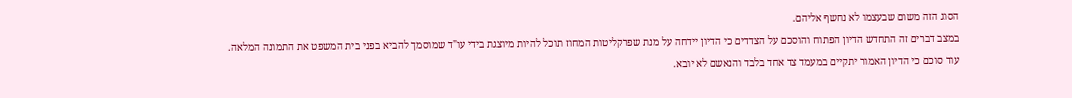הסוג הזה משום שבעצמו לא נחשף אליהם.
במצב דברים זה התחדש הדיון הפתוח והוסכם על הצדדים כי הדיון יידחה על מנת שפרקליטות המחוז תוכל להיות מיוצגת בידי עו"ד שמוסמך להביא בפני בית המשפט את התמונה המלאה. עוד סוכם כי הדיון האמור יתקיים במעמד צד אחד בלבד והנאשם לא יובא.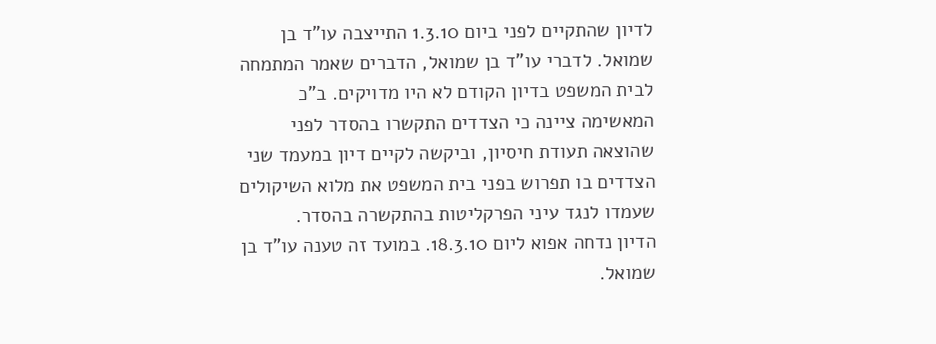לדיון שהתקיים לפני ביום 1.3.10 התייצבה עו"ד בן שמואל. לדברי עו"ד בן שמואל, הדברים שאמר המתמחה לבית המשפט בדיון הקודם לא היו מדויקים. ב"כ המאשימה ציינה כי הצדדים התקשרו בהסדר לפני שהוצאה תעודת חיסיון, וביקשה לקיים דיון במעמד שני הצדדים בו תפרוש בפני בית המשפט את מלוא השיקולים שעמדו לנגד עיני הפרקליטות בהתקשרה בהסדר.
הדיון נדחה אפוא ליום 18.3.10. במועד זה טענה עו"ד בן שמואל.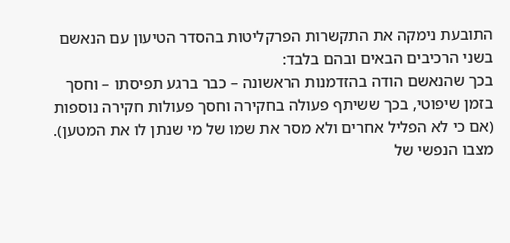התובעת נימקה את התקשרות הפרקליטות בהסדר הטיעון עם הנאשם בשני הרכיבים הבאים ובהם בלבד:
בכך שהנאשם הודה בהזדמנות הראשונה – כבר ברגע תפיסתו – וחסך בזמן שיפוטי, בכך ששיתף פעולה בחקירה וחסך פעולות חקירה נוספות (אם כי לא הפליל אחרים ולא מסר את שמו של מי שנתן לו את המטען).
מצבו הנפשי של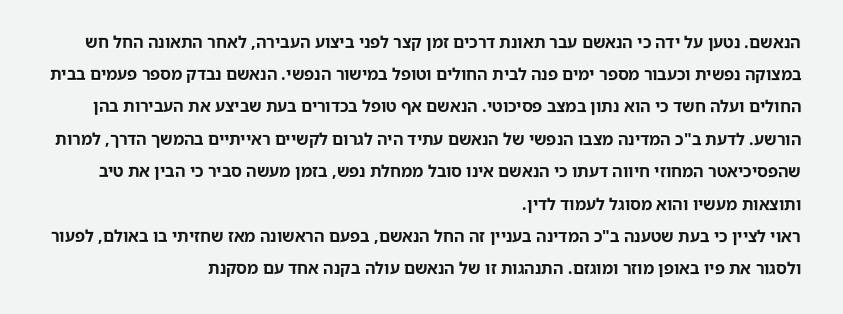הנאשם. נטען על ידה כי הנאשם עבר תאונת דרכים זמן קצר לפני ביצוע העבירה, לאחר התאונה החל חש במצוקה נפשית וכעבור מספר ימים פנה לבית החולים וטופל במישור הנפשי. הנאשם נבדק מספר פעמים בבית החולים ועלה חשד כי הוא נתון במצב פסיכוטי. הנאשם אף טופל בכדורים בעת שביצע את העבירות בהן הורשע. לדעת ב"כ המדינה מצבו הנפשי של הנאשם עתיד היה לגרום לקשיים ראייתיים בהמשך הדרך, למרות שהפסיכיאטר המחוזי חיווה דעתו כי הנאשם אינו סובל ממחלת נפש, בזמן מעשה סביר כי הבין את טיב ותוצאות מעשיו והוא מסוגל לעמוד לדין.
ראוי לציין כי בעת שטענה ב"כ המדינה בעניין זה החל הנאשם, בפעם הראשונה מאז שחזיתי בו באולם, לפעור ולסגור את פיו באופן מוזר ומוגזם. התנהגות זו של הנאשם עולה בקנה אחד עם מסקנת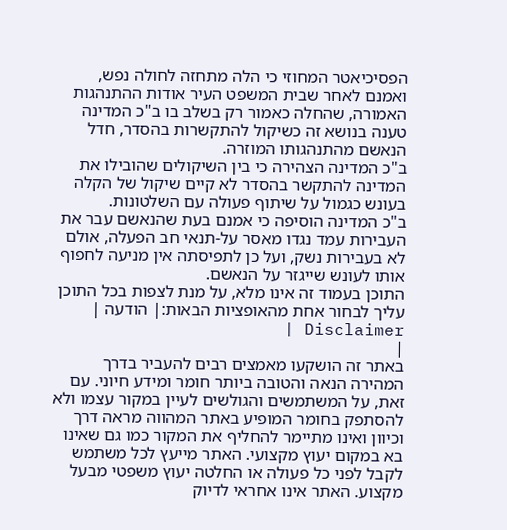הפסיכיאטר המחוזי כי הלה מתחזה לחולה נפש, ואמנם לאחר שבית המשפט העיר אודות ההתנהגות האמורה, שהחלה כאמור רק בשלב בו ב"כ המדינה טענה בנושא זה כשיקול להתקשרות בהסדר, חדל הנאשם מהתנהגותו המוזרה.
ב"כ המדינה הצהירה כי בין השיקולים שהובילו את המדינה להתקשר בהסדר לא קיים שיקול של הקלה בעונש כגמול על שיתוף פעולה עם השלטונות.
ב"כ המדינה הוסיפה כי אמנם בעת שהנאשם עבר את העבירות עמד נגדו מאסר על-תנאי חב הפעלה, אולם לא בעבירות נשק, ועל כן לתפיסתה אין מניעה לחפוף אותו לעונש שייגזר על הנאשם.
התוכן בעמוד זה אינו מלא, על מנת לצפות בכל התוכן עליך לבחור אחת מהאופציות הבאות:| הודעה | Disclaimer |
|
באתר זה הושקעו מאמצים רבים להעביר בדרך המהירה הנאה והטובה ביותר חומר ומידע חיוני. עם זאת, על המשתמשים והגולשים לעיין במקור עצמו ולא להסתפק בחומר המופיע באתר המהווה מראה דרך וכיוון ואינו מתיימר להחליף את המקור כמו גם שאינו בא במקום יעוץ מקצועי. האתר מייעץ לכל משתמש לקבל לפני כל פעולה או החלטה יעוץ משפטי מבעל מקצוע. האתר אינו אחראי לדיוק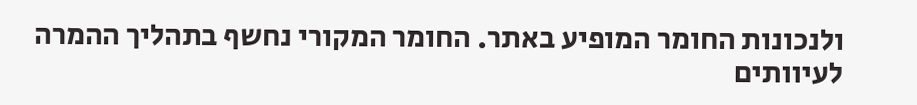ולנכונות החומר המופיע באתר. החומר המקורי נחשף בתהליך ההמרה לעיוותים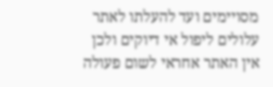מסויימים ועד להעלתו לאתר עלולים ליפול אי דיוקים ולכן אין האתר אחראי לשום פעולה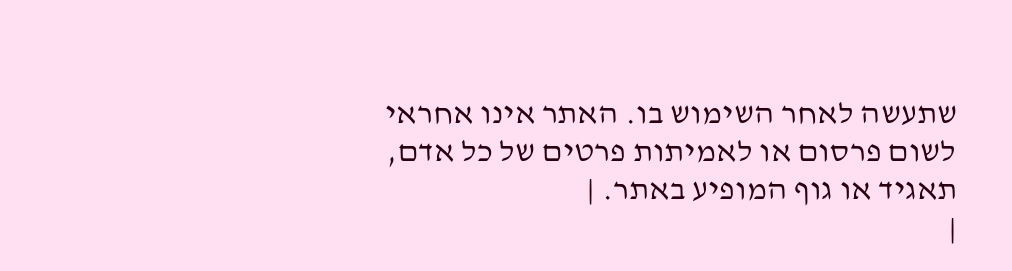שתעשה לאחר השימוש בו. האתר אינו אחראי לשום פרסום או לאמיתות פרטים של כל אדם, תאגיד או גוף המופיע באתר. |
|